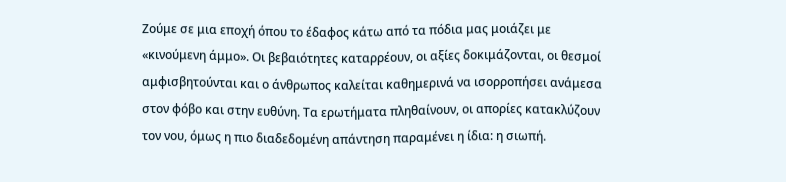Ζούμε σε μια εποχή όπου το έδαφος κάτω από τα πόδια μας μοιάζει με «κινούμενη άμμο». Οι βεβαιότητες καταρρέουν, οι αξίες δοκιμάζονται, οι θεσμοί αμφισβητούνται και ο άνθρωπος καλείται καθημερινά να ισορροπήσει ανάμεσα στον φόβο και στην ευθύνη. Τα ερωτήματα πληθαίνουν, οι απορίες κατακλύζουν τον νου, όμως η πιο διαδεδομένη απάντηση παραμένει η ίδια: η σιωπή.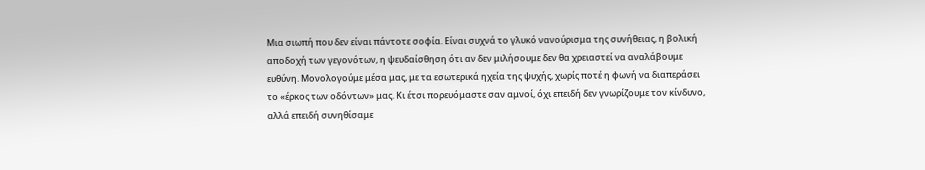Μια σιωπή που δεν είναι πάντοτε σοφία. Είναι συχνά το γλυκό νανούρισμα της συνήθειας, η βολική αποδοχή των γεγονότων, η ψευδαίσθηση ότι αν δεν μιλήσουμε δεν θα χρειαστεί να αναλάβουμε ευθύνη. Μονολογούμε μέσα μας, με τα εσωτερικά ηχεία της ψυχής, χωρίς ποτέ η φωνή να διαπεράσει το «έρκος των οδόντων» μας. Κι έτσι πορευόμαστε σαν αμνοί, όχι επειδή δεν γνωρίζουμε τον κίνδυνο, αλλά επειδή συνηθίσαμε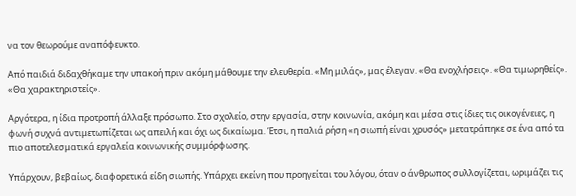να τον θεωρούμε αναπόφευκτο.

Από παιδιά διδαχθήκαμε την υπακοή πριν ακόμη μάθουμε την ελευθερία. «Μη μιλάς», μας έλεγαν. «Θα ενοχλήσεις». «Θα τιμωρηθείς». «Θα χαρακτηριστείς».

Αργότερα, η ίδια προτροπή άλλαξε πρόσωπο. Στο σχολείο, στην εργασία, στην κοινωνία, ακόμη και μέσα στις ίδιες τις οικογένειες, η φωνή συχνά αντιμετωπίζεται ως απειλή και όχι ως δικαίωμα. Έτσι, η παλιά ρήση «η σιωπή είναι χρυσός» μετατράπηκε σε ένα από τα πιο αποτελεσματικά εργαλεία κοινωνικής συμμόρφωσης.

Υπάρχουν, βεβαίως, διαφορετικά είδη σιωπής. Υπάρχει εκείνη που προηγείται του λόγου, όταν ο άνθρωπος συλλογίζεται, ωριμάζει τις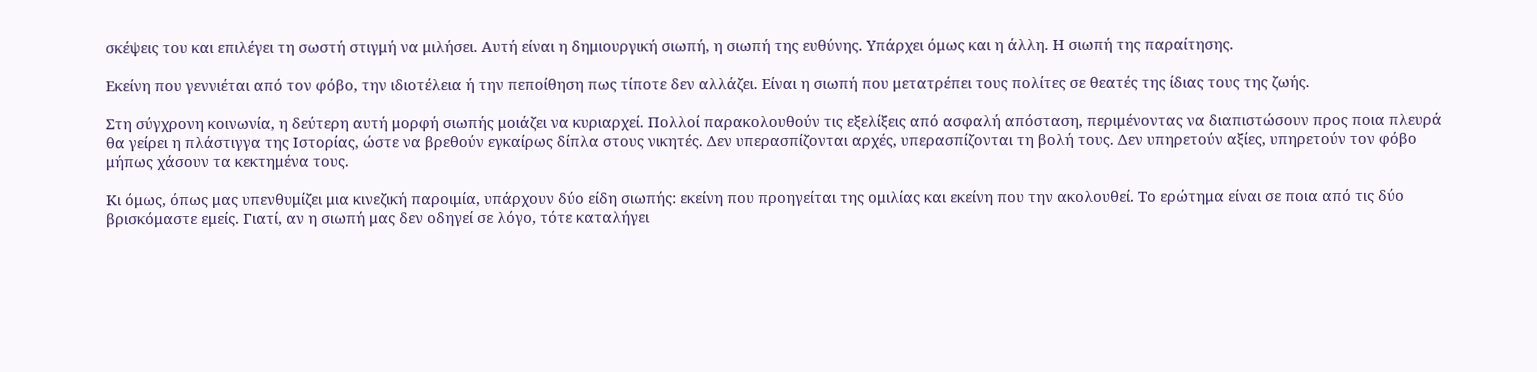σκέψεις του και επιλέγει τη σωστή στιγμή να μιλήσει. Αυτή είναι η δημιουργική σιωπή, η σιωπή της ευθύνης. Υπάρχει όμως και η άλλη. Η σιωπή της παραίτησης.

Εκείνη που γεννιέται από τον φόβο, την ιδιοτέλεια ή την πεποίθηση πως τίποτε δεν αλλάζει. Είναι η σιωπή που μετατρέπει τους πολίτες σε θεατές της ίδιας τους της ζωής.

Στη σύγχρονη κοινωνία, η δεύτερη αυτή μορφή σιωπής μοιάζει να κυριαρχεί. Πολλοί παρακολουθούν τις εξελίξεις από ασφαλή απόσταση, περιμένοντας να διαπιστώσουν προς ποια πλευρά θα γείρει η πλάστιγγα της Ιστορίας, ώστε να βρεθούν εγκαίρως δίπλα στους νικητές. Δεν υπερασπίζονται αρχές, υπερασπίζονται τη βολή τους. Δεν υπηρετούν αξίες, υπηρετούν τον φόβο μήπως χάσουν τα κεκτημένα τους.

Κι όμως, όπως μας υπενθυμίζει μια κινεζική παροιμία, υπάρχουν δύο είδη σιωπής: εκείνη που προηγείται της ομιλίας και εκείνη που την ακολουθεί. Το ερώτημα είναι σε ποια από τις δύο βρισκόμαστε εμείς. Γιατί, αν η σιωπή μας δεν οδηγεί σε λόγο, τότε καταλήγει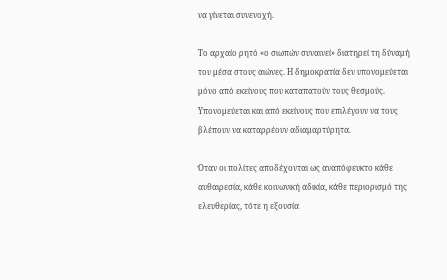να γίνεται συνενοχή.

Το αρχαίο ρητό «ο σιωπών συναινεί» διατηρεί τη δύναμή του μέσα στους αιώνες. Η δημοκρατία δεν υπονομεύεται μόνο από εκείνους που καταπατούν τους θεσμούς. Υπονομεύεται και από εκείνους που επιλέγουν να τους βλέπουν να καταρρέουν αδιαμαρτύρητα.

Όταν οι πολίτες αποδέχονται ως αναπόφευκτο κάθε αυθαιρεσία, κάθε κοινωνική αδικία, κάθε περιορισμό της ελευθερίας, τότε η εξουσία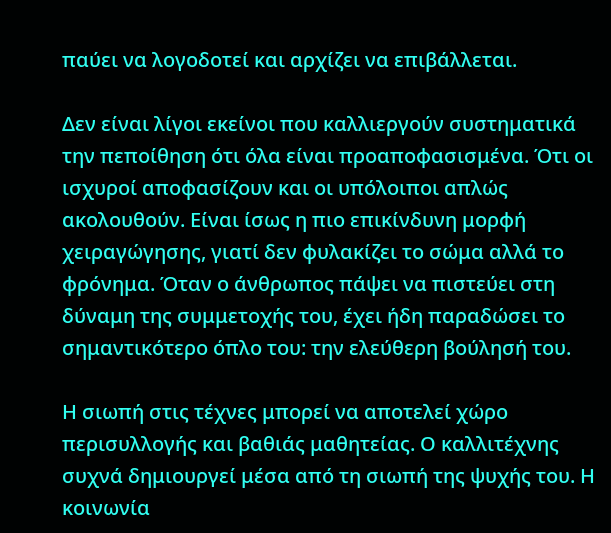παύει να λογοδοτεί και αρχίζει να επιβάλλεται.

Δεν είναι λίγοι εκείνοι που καλλιεργούν συστηματικά την πεποίθηση ότι όλα είναι προαποφασισμένα. Ότι οι ισχυροί αποφασίζουν και οι υπόλοιποι απλώς ακολουθούν. Είναι ίσως η πιο επικίνδυνη μορφή χειραγώγησης, γιατί δεν φυλακίζει το σώμα αλλά το φρόνημα. Όταν ο άνθρωπος πάψει να πιστεύει στη δύναμη της συμμετοχής του, έχει ήδη παραδώσει το σημαντικότερο όπλο του: την ελεύθερη βούλησή του.

Η σιωπή στις τέχνες μπορεί να αποτελεί χώρο περισυλλογής και βαθιάς μαθητείας. Ο καλλιτέχνης συχνά δημιουργεί μέσα από τη σιωπή της ψυχής του. Η κοινωνία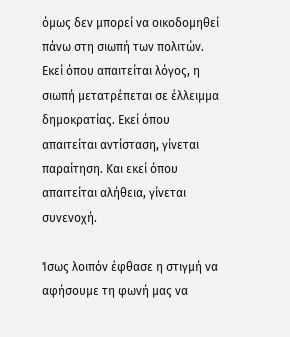όμως δεν μπορεί να οικοδομηθεί πάνω στη σιωπή των πολιτών. Εκεί όπου απαιτείται λόγος, η σιωπή μετατρέπεται σε έλλειμμα δημοκρατίας. Εκεί όπου απαιτείται αντίσταση, γίνεται παραίτηση. Και εκεί όπου απαιτείται αλήθεια, γίνεται συνενοχή.

Ίσως λοιπόν έφθασε η στιγμή να αφήσουμε τη φωνή μας να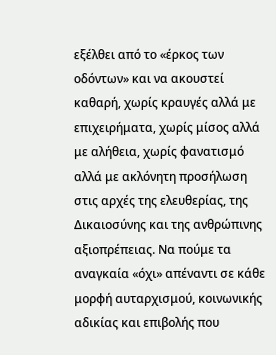εξέλθει από το «έρκος των οδόντων» και να ακουστεί καθαρή, χωρίς κραυγές αλλά με επιχειρήματα, χωρίς μίσος αλλά με αλήθεια, χωρίς φανατισμό αλλά με ακλόνητη προσήλωση στις αρχές της ελευθερίας, της Δικαιοσύνης και της ανθρώπινης αξιοπρέπειας. Να πούμε τα αναγκαία «όχι» απέναντι σε κάθε μορφή αυταρχισμού, κοινωνικής αδικίας και επιβολής που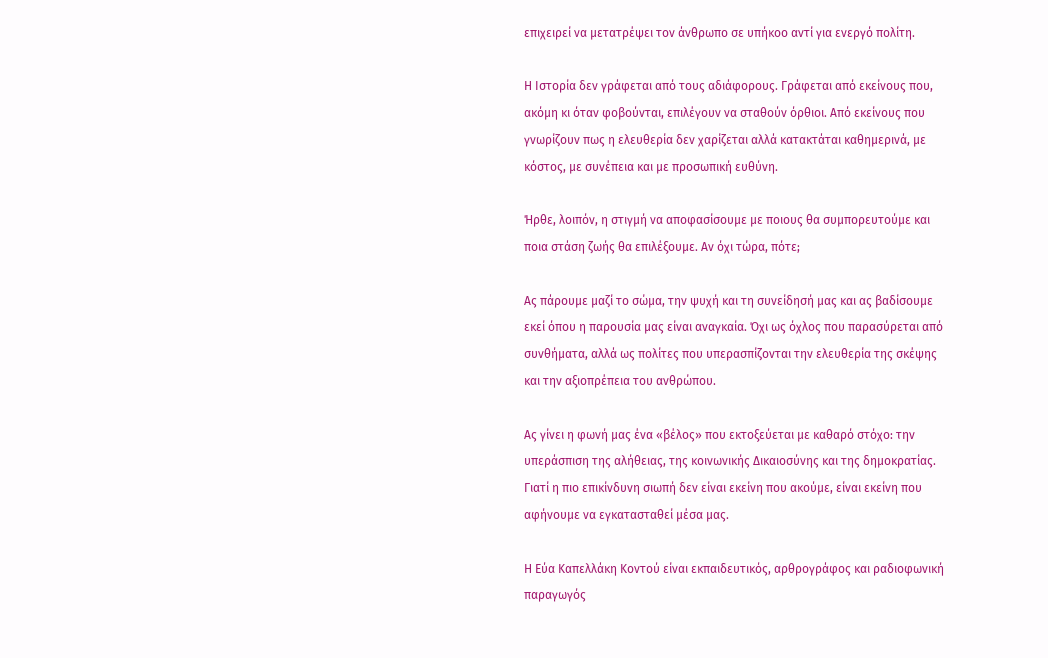επιχειρεί να μετατρέψει τον άνθρωπο σε υπήκοο αντί για ενεργό πολίτη.

Η Ιστορία δεν γράφεται από τους αδιάφορους. Γράφεται από εκείνους που, ακόμη κι όταν φοβούνται, επιλέγουν να σταθούν όρθιοι. Από εκείνους που γνωρίζουν πως η ελευθερία δεν χαρίζεται αλλά κατακτάται καθημερινά, με κόστος, με συνέπεια και με προσωπική ευθύνη.

Ήρθε, λοιπόν, η στιγμή να αποφασίσουμε με ποιους θα συμπορευτούμε και ποια στάση ζωής θα επιλέξουμε. Αν όχι τώρα, πότε;

Ας πάρουμε μαζί το σώμα, την ψυχή και τη συνείδησή μας και ας βαδίσουμε εκεί όπου η παρουσία μας είναι αναγκαία. Όχι ως όχλος που παρασύρεται από συνθήματα, αλλά ως πολίτες που υπερασπίζονται την ελευθερία της σκέψης και την αξιοπρέπεια του ανθρώπου.

Ας γίνει η φωνή μας ένα «βέλος» που εκτοξεύεται με καθαρό στόχο: την υπεράσπιση της αλήθειας, της κοινωνικής Δικαιοσύνης και της δημοκρατίας. Γιατί η πιο επικίνδυνη σιωπή δεν είναι εκείνη που ακούμε, είναι εκείνη που αφήνουμε να εγκατασταθεί μέσα μας.

Η Εύα Καπελλάκη Κοντού είναι εκπαιδευτικός, αρθρογράφος και ραδιοφωνική παραγωγός